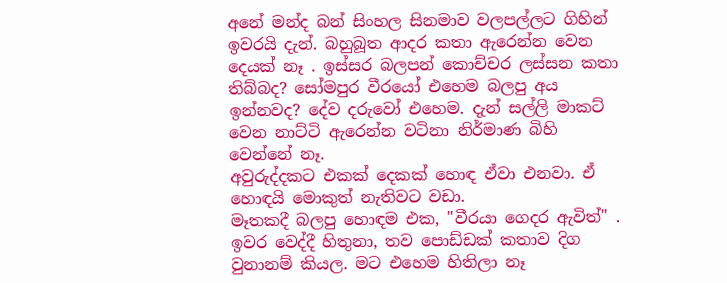අනේ මන්ද බන් සිංහල සිනමාව වලපල්ලට ගිහින් ඉවරයි දැන්. බහුබූත ආදර කතා ඇරෙන්න වෙන දෙයක් නෑ . ඉස්සර බලපන් කොච්චර ලස්සන කතා තිබ්බද? සෝමපුර වීරයෝ එහෙම බලපු අය ඉන්නවද? දේව දරුවෝ එහෙම. දැන් සල්ලි මාකට් වෙන නාට්ටි ඇරෙන්න වටිනා නිර්මාණ බිහි වෙන්නේ නෑ.
අවුරුද්දකට එකක් දෙකක් හොඳ ඒවා එනවා. ඒ හොඳයි මොකුත් නැතිවට වඩා.
මෑතකදී බලපු හොඳම එක, "වීරයා ගෙදර ඇවිත්" . ඉවර වෙද්දී හිතුනා, තව පොඩ්ඩක් කතාව දිග වුනානම් කියල. මට එහෙම හිතිලා නෑ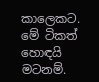කාලෙකට.
මේ ටිකත් හොඳයි මටනම්.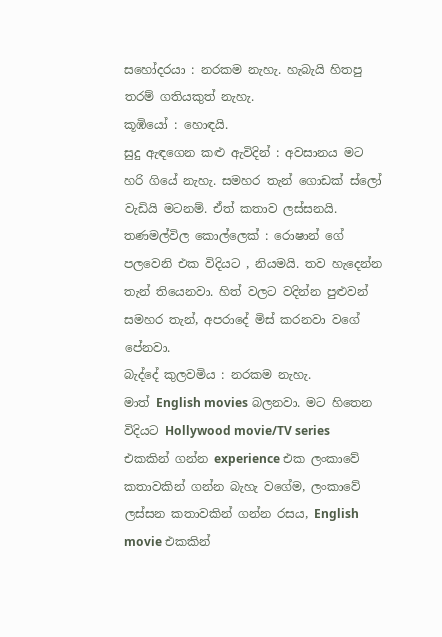සහෝදරයා : නරකම නැහැ. හැබැයි හිතපු තරම් ගතියකුත් නැහැ.
කූඹියෝ : හොඳයි.
සුදු ඇඳගෙන කළු ඇවිදින් : අවසානය මට හරි ගියේ නැහැ. සමහර තැන් ගොඩක් ස්ලෝ වැඩියි මටනම්. ඒත් කතාව ලස්සනයි.
තණමල්විල කොල්ලෙක් : රොෂාන් ගේ පලවෙනි එක විදියට , නියමයි. තව හැදෙන්න තැන් තියෙනවා. හිත් වලට වදින්න පුළුවන් සමහර තැන්, අපරාදේ මිස් කරනවා වගේ පේනවා.
බැද්දේ කුලවමිය : නරකම නැහැ.
මාත් English movies බලනවා. මට හිතෙන විදියට Hollywood movie/TV series එකකින් ගන්න experience එක ලංකාවේ කතාවකින් ගන්න බැහැ වගේම, ලංකාවේ ලස්සන කතාවකින් ගන්න රසය, English movie එකකින්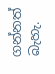ගන්නත් බැහැ.